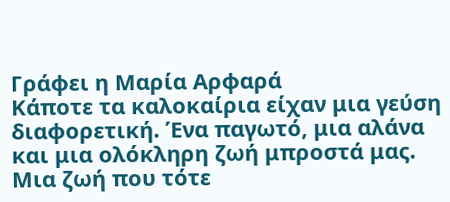Γράφει η Μαρία Αρφαρά
Κάποτε τα καλοκαίρια είχαν μια γεύση διαφορετική. Ένα παγωτό, μια αλάνα και μια ολόκληρη ζωή μπροστά μας. Μια ζωή που τότε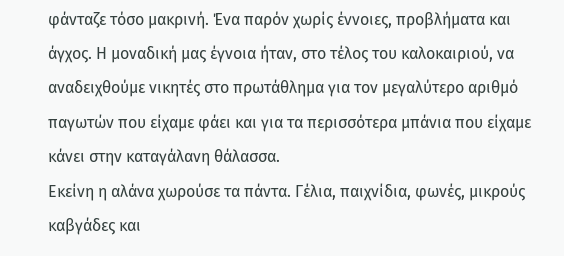φάνταζε τόσο μακρινή. Ένα παρόν χωρίς έννοιες, προβλήματα και άγχος. Η μοναδική μας έγνοια ήταν, στο τέλος του καλοκαιριού, να αναδειχθούμε νικητές στο πρωτάθλημα για τον μεγαλύτερο αριθμό παγωτών που είχαμε φάει και για τα περισσότερα μπάνια που είχαμε κάνει στην καταγάλανη θάλασσα.
Εκείνη η αλάνα χωρούσε τα πάντα. Γέλια, παιχνίδια, φωνές, μικρούς καβγάδες και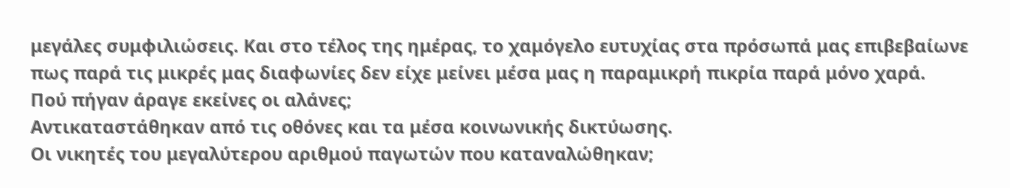μεγάλες συμφιλιώσεις. Και στο τέλος της ημέρας, το χαμόγελο ευτυχίας στα πρόσωπά μας επιβεβαίωνε πως παρά τις μικρές μας διαφωνίες δεν είχε μείνει μέσα μας η παραμικρή πικρία παρά μόνο χαρά.
Πού πήγαν άραγε εκείνες οι αλάνες;
Αντικαταστάθηκαν από τις οθόνες και τα μέσα κοινωνικής δικτύωσης.
Οι νικητές του μεγαλύτερου αριθμού παγωτών που καταναλώθηκαν;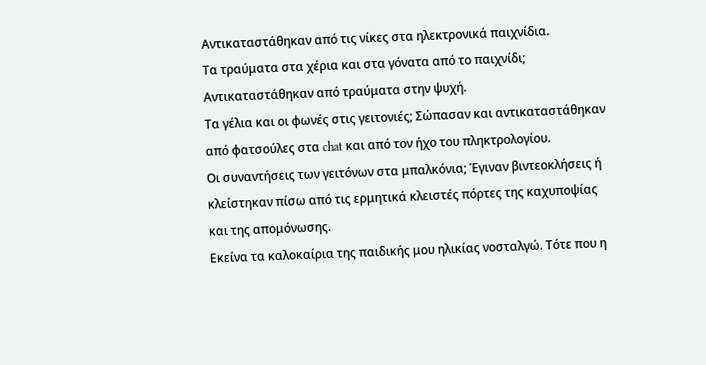Αντικαταστάθηκαν από τις νίκες στα ηλεκτρονικά παιχνίδια.
Τα τραύματα στα χέρια και στα γόνατα από το παιχνίδι; Αντικαταστάθηκαν από τραύματα στην ψυχή.
Τα γέλια και οι φωνές στις γειτονιές; Σώπασαν και αντικαταστάθηκαν από φατσούλες στα chat και από τον ήχο του πληκτρολογίου.
Οι συναντήσεις των γειτόνων στα μπαλκόνια; Έγιναν βιντεοκλήσεις ή κλείστηκαν πίσω από τις ερμητικά κλειστές πόρτες της καχυποψίας και της απομόνωσης.
Εκείνα τα καλοκαίρια της παιδικής μου ηλικίας νοσταλγώ. Τότε που η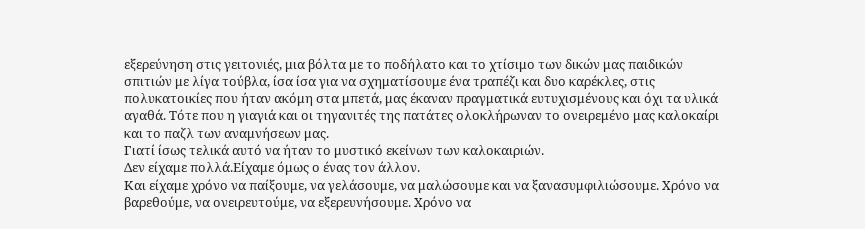εξερεύνηση στις γειτονιές, μια βόλτα με το ποδήλατο και το χτίσιμο των δικών μας παιδικών σπιτιών με λίγα τούβλα, ίσα ίσα για να σχηματίσουμε ένα τραπέζι και δυο καρέκλες, στις πολυκατοικίες που ήταν ακόμη στα μπετά, μας έκαναν πραγματικά ευτυχισμένους και όχι τα υλικά αγαθά. Τότε που η γιαγιά και οι τηγανιτές της πατάτες ολοκλήρωναν το ονειρεμένο μας καλοκαίρι και το παζλ των αναμνήσεων μας.
Γιατί ίσως τελικά αυτό να ήταν το μυστικό εκείνων των καλοκαιριών.
Δεν είχαμε πολλά.Είχαμε όμως ο ένας τον άλλον.
Και είχαμε χρόνο να παίξουμε, να γελάσουμε, να μαλώσουμε και να ξανασυμφιλιώσουμε. Χρόνο να βαρεθούμε, να ονειρευτούμε, να εξερευνήσουμε. Χρόνο να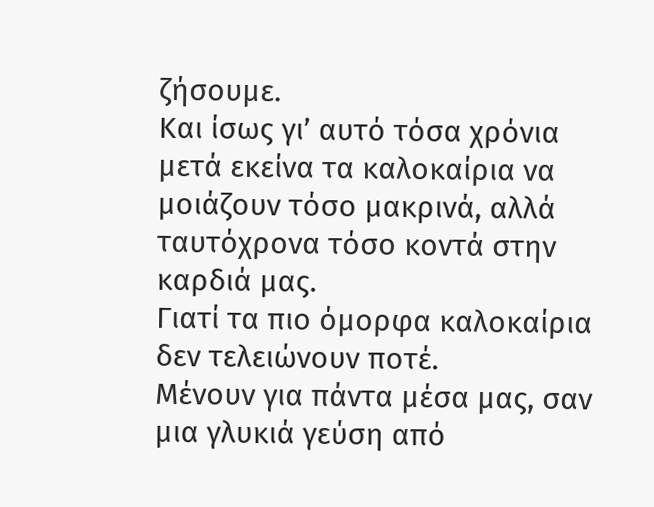ζήσουμε.
Και ίσως γι’ αυτό τόσα χρόνια μετά εκείνα τα καλοκαίρια να μοιάζουν τόσο μακρινά, αλλά ταυτόχρονα τόσο κοντά στην καρδιά μας.
Γιατί τα πιο όμορφα καλοκαίρια δεν τελειώνουν ποτέ.
Μένουν για πάντα μέσα μας, σαν μια γλυκιά γεύση από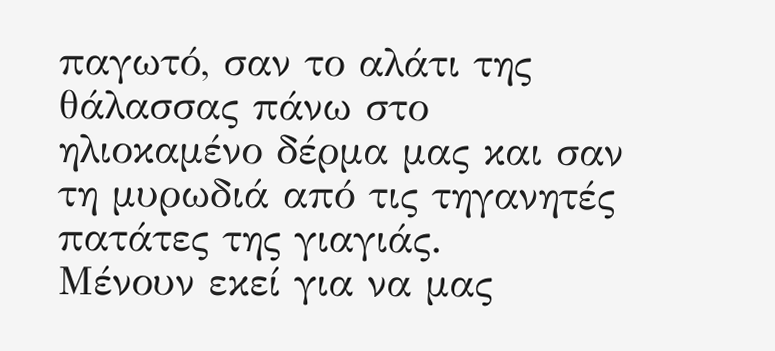παγωτό, σαν το αλάτι της θάλασσας πάνω στο ηλιοκαμένο δέρμα μας και σαν τη μυρωδιά από τις τηγανητές πατάτες της γιαγιάς.
Μένουν εκεί για να μας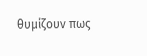θυμίζουν πως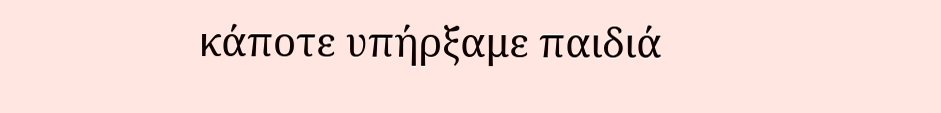κάποτε υπήρξαμε παιδιά